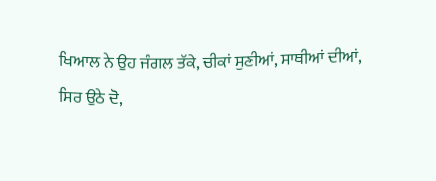ਖਿਆਲ ਨੇ ਉਹ ਜੰਗਲ ਤੱਕੇ, ਚੀਕਾਂ ਸੁਣੀਆਂ, ਸਾਥੀਆਂ ਦੀਆਂ,
ਸਿਰ ਉਠੇ ਦੋ,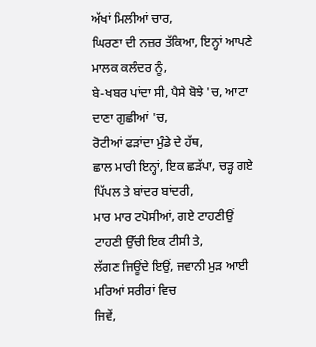ਅੱਖਾਂ ਮਿਲੀਆਂ ਚਾਰ,
ਘਿਰਣਾ ਦੀ ਨਜ਼ਰ ਤੱਕਿਆ, ਇਨ੍ਹਾਂ ਆਪਣੇ ਮਾਲਕ ਕਲੰਦਰ ਨੂੰ,
ਬੇ-ਖਬਰ ਪਾਂਦਾ ਸੀ, ਪੈਸੇ ਬੋਝੇ 'ਚ, ਆਟਾ ਦਾਣਾ ਗੁਛੀਆਂ 'ਚ,
ਰੋਟੀਆਂ ਫੜਾਂਦਾ ਮੁੰਡੇ ਦੇ ਹੱਥ,
ਛਾਲ ਮਾਰੀ ਇਨ੍ਹਾਂ, ਇਕ ਛੜੱਪਾ, ਚੜ੍ਹ ਗਏ ਪਿੱਪਲ ਤੇ ਬਾਂਦਰ ਬਾਂਦਰੀ,
ਮਾਰ ਮਾਰ ਟਪੋਸੀਆਂ, ਗਏ ਟਾਹਣੀਉਂ ਟਾਹਣੀ ਉੱਚੀ ਇਕ ਟੀਸੀ ਤੇ,
ਲੱਗਣ ਜਿਊਂਦੇ ਇਉਂ, ਜਵਾਨੀ ਮੁੜ ਆਈ ਮਰਿਆਂ ਸਰੀਰਾਂ ਵਿਚ
ਜਿਵੇਂ,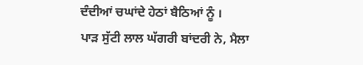ਦੰਦੀਆਂ ਚਘਾਂਦੇ ਹੇਠਾਂ ਬੈਠਿਆਂ ਨੂੰ ।
ਪਾੜ ਸੁੱਟੀ ਲਾਲ ਘੱਗਰੀ ਬਾਂਦਰੀ ਨੇ, ਮੈਲਾ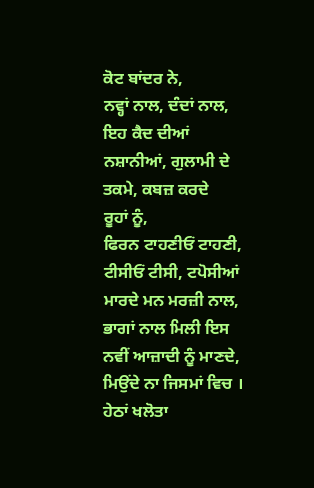ਕੋਟ ਬਾਂਦਰ ਨੇ,
ਨਵ੍ਹਾਂ ਨਾਲ, ਦੰਦਾਂ ਨਾਲ,
ਇਹ ਕੈਦ ਦੀਆਂ ਨਸ਼ਾਨੀਆਂ, ਗੁਲਾਮੀ ਦੇ ਤਕਮੇ, ਕਬਜ਼ ਕਰਦੇ
ਰੂਹਾਂ ਨੂੰ,
ਫਿਰਨ ਟਾਹਣੀਓਂ ਟਾਹਣੀ, ਟੀਸੀਓਂ ਟੀਸੀ, ਟਪੋਸੀਆਂ ਮਾਰਦੇ ਮਨ ਮਰਜ਼ੀ ਨਾਲ,
ਭਾਗਾਂ ਨਾਲ ਮਿਲੀ ਇਸ ਨਵੀਂ ਆਜ਼ਾਦੀ ਨੂੰ ਮਾਣਦੇ, ਮਿਉਂਦੇ ਨਾ ਜਿਸਮਾਂ ਵਿਚ ।
ਹੇਠਾਂ ਖਲੋਤਾ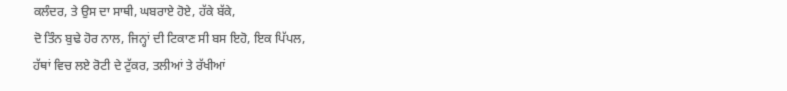ਕਲੰਦਰ, ਤੇ ਉਸ ਦਾ ਸਾਥੀ, ਘਬਰਾਏ ਹੋਏ, ਹੱਕੇ ਬੱਕੇ,
ਦੋ ਤਿੰਨ ਬੁਢੇ ਹੋਰ ਨਾਲ, ਜਿਨ੍ਹਾਂ ਦੀ ਟਿਕਾਣ ਸੀ ਬਸ ਇਹੋ, ਇਕ ਪਿੱਪਲ,
ਹੱਥਾਂ ਵਿਚ ਲਏ ਰੋਟੀ ਦੇ ਟੁੱਕਰ, ਤਲੀਆਂ ਤੇ ਰੱਖੀਆਂ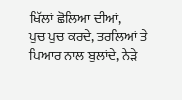ਖਿੱਲਾਂ ਛੋਲਿਆ ਦੀਆਂ,
ਪੁਚ ਪੁਚ ਕਰਦੇ, ਤਰਲਿਆਂ ਤੇ ਪਿਆਰ ਨਾਲ ਬੁਲਾਂਦੇ, ਨੇੜੇ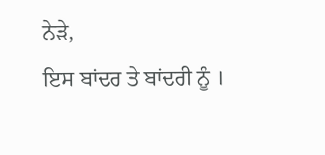ਨੇੜੇ,
ਇਸ ਬਾਂਦਰ ਤੇ ਬਾਂਦਰੀ ਨੂੰ ।